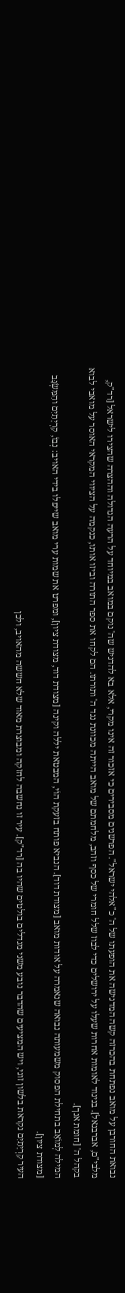נבואת החורבן על מואב נפתחת בהכרזה קשה המדגישה את הופעתו של ה' כ"אלהי ישראל". הפרשנים מסבירים כי אזכור זה אינו מקרי, אלא בא להדגיש שה' נוקם במואב במיוחד על הרעה הגדולה וההצרה שהצירו לישראל [רד"ק, מלבי"ם, אברבנאל]. בניגוד לאומות אחרות שעלו על ירושלים כדי לבוז שלל חומרי של כסף וזהב, מלחמתם של מואב הייתה מכוונת נגד ה' ותורתו. הם לקחו את ספר התורה וביזו אותו, כנקמה על הציווי המקראי האוסר על מואבי לבוא בקהל ה' [חומת אנך].
המילה לְמוֹאָב בתחילת הפסוק משמעותה נבואה שנאמרה על אודות מואב [מצודת דוד]. הנביא פותח בזעקת הוֹי, המבטאת יללה וקינה [מצודת דוד, מצודת ציון], ומפרט את שמות ערי מואב שייפלו בידי האויב: נְבוֹ, קִרְיָתַיִם והַמִּשְׂגָּב [מצודת ציון].
העיר קִרְיָתַיִם נקראת בלשון זוגי, ויש המציעים שהדבר נובע משני מגדלים בולטים שהיו בה [רד"ק]. עיר זו נחשבה לחזקה ומבוצרת מאוד שלא חששה מהאויב, ולכן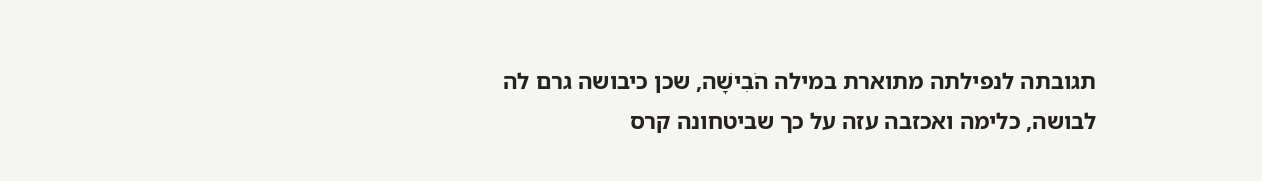תגובתה לנפילתה מתוארת במילה הֹבִישָׁה, שכן כיבושה גרם לה לבושה, כלימה ואכזבה עזה על כך שביטחונה קרס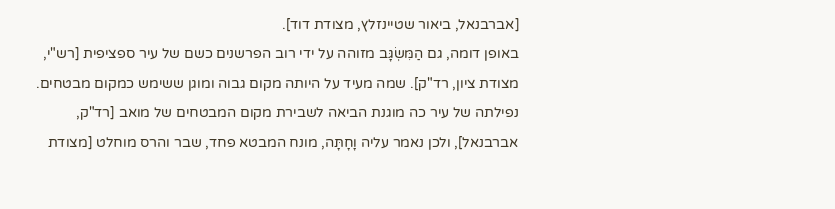[אברבנאל, ביאור שטיינזלץ, מצודת דוד].
באופן דומה, גם הַמִּשְׂגָּב מזוהה על ידי רוב הפרשנים כשם של עיר ספציפית [רש"י, מצודת ציון, רד"ק]. שמה מעיד על היותה מקום גבוה ומוגן ששימש כמקום מבטחים. נפילתה של עיר כה מוגנת הביאה לשבירת מקום המבטחים של מואב [רד"ק, אברבנאל], ולכן נאמר עליה וָחָתָּה, מונח המבטא פחד, שבר והרס מוחלט [מצודת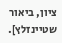ציון, ביאור שטיינזלץ].